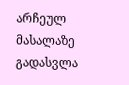არჩეულ მასალაზე გადასვლა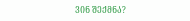ᲕᲘᲜ ᲨᲔᲥᲛᲜᲐ?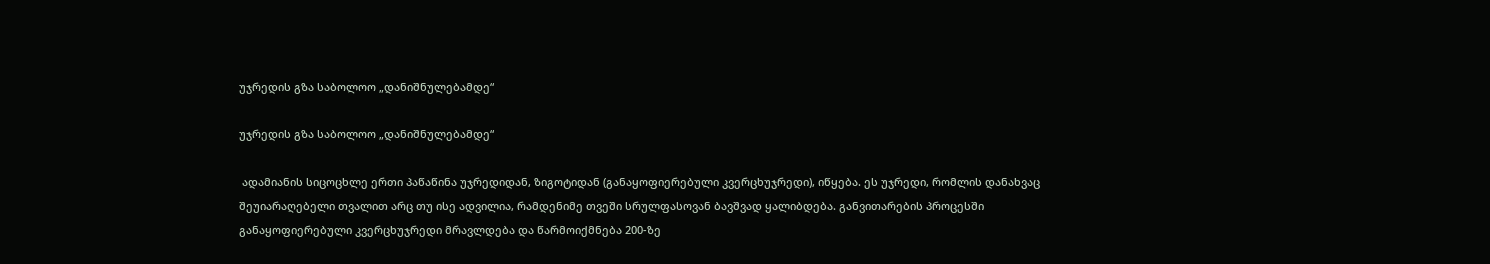უჯრედის გზა საბოლოო „დანიშნულებამდე“

უჯრედის გზა საბოლოო „დანიშნულებამდე“

 ადამიანის სიცოცხლე ერთი პაწაწინა უჯრედიდან, ზიგოტიდან (განაყოფიერებული კვერცხუჯრედი), იწყება. ეს უჯრედი, რომლის დანახვაც შეუიარაღებელი თვალით არც თუ ისე ადვილია, რამდენიმე თვეში სრულფასოვან ბავშვად ყალიბდება. განვითარების პროცესში განაყოფიერებული კვერცხუჯრედი მრავლდება და წარმოიქმნება 200-ზე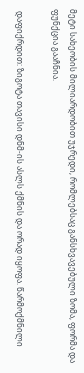მეტი სახეობის მილიარდობით უჯრედი, რომლებსაც განსხვავებული ზომა, ფორმა და ფუნქცია გააჩნია.

 დაფიქრდით: ზიგოტა თავისი დნმ-ის ასლს ქმნის და ორად იყოფა. წარმოქმნილი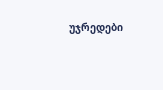უჯრედები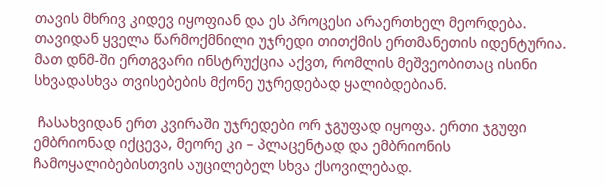თავის მხრივ კიდევ იყოფიან და ეს პროცესი არაერთხელ მეორდება. თავიდან ყველა წარმოქმნილი უჯრედი თითქმის ერთმანეთის იდენტურია. მათ დნმ-ში ერთგვარი ინსტრუქცია აქვთ, რომლის მეშვეობითაც ისინი სხვადასხვა თვისებების მქონე უჯრედებად ყალიბდებიან.

 ჩასახვიდან ერთ კვირაში უჯრედები ორ ჯგუფად იყოფა. ერთი ჯგუფი ემბრიონად იქცევა, მეორე კი – პლაცენტად და ემბრიონის ჩამოყალიბებისთვის აუცილებელ სხვა ქსოვილებად.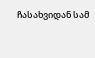ჩასახვიდან სამ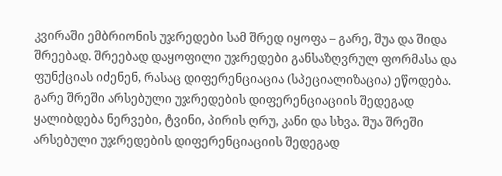კვირაში ემბრიონის უჯრედები სამ შრედ იყოფა – გარე, შუა და შიდა შრეებად. შრეებად დაყოფილი უჯრედები განსაზღვრულ ფორმასა და ფუნქციას იძენენ, რასაც დიფერენციაცია (სპეციალიზაცია) ეწოდება. გარე შრეში არსებული უჯრედების დიფერენციაციის შედეგად ყალიბდება ნერვები, ტვინი, პირის ღრუ, კანი და სხვა. შუა შრეში არსებული უჯრედების დიფერენციაციის შედეგად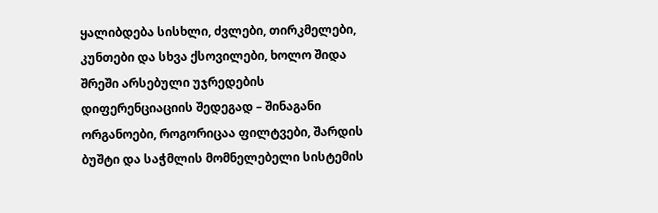ყალიბდება სისხლი, ძვლები, თირკმელები, კუნთები და სხვა ქსოვილები, ხოლო შიდა შრეში არსებული უჯრედების დიფერენციაციის შედეგად – შინაგანი ორგანოები, როგორიცაა ფილტვები, შარდის ბუშტი და საჭმლის მომნელებელი სისტემის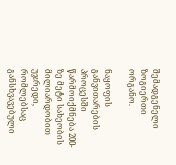შემადგენელი ზოგიერთი ორგანო.

ნაყოფის განვითარების პროცესში წარმოიქმნება 200-ზე მეტი სახეობის მილიარდობით უჯრედი, რომლებსაც განსხვავებული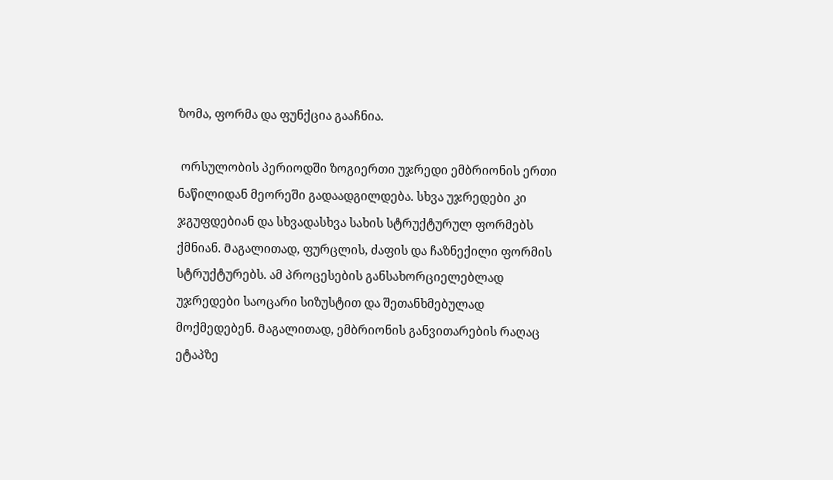ზომა, ფორმა და ფუნქცია გააჩნია.

 ორსულობის პერიოდში ზოგიერთი უჯრედი ემბრიონის ერთი ნაწილიდან მეორეში გადაადგილდება. სხვა უჯრედები კი ჯგუფდებიან და სხვადასხვა სახის სტრუქტურულ ფორმებს ქმნიან. Მაგალითად, ფურცლის, ძაფის და ჩაზნექილი ფორმის სტრუქტურებს. ამ პროცესების განსახორციელებლად უჯრედები საოცარი სიზუსტით და შეთანხმებულად მოქმედებენ. Მაგალითად, ემბრიონის განვითარების რაღაც ეტაპზე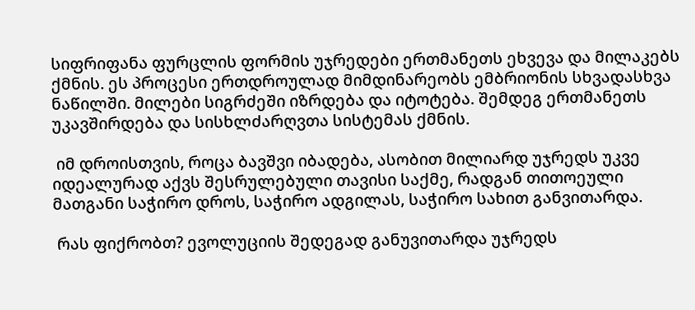სიფრიფანა ფურცლის ფორმის უჯრედები ერთმანეთს ეხვევა და მილაკებს ქმნის. ეს პროცესი ერთდროულად მიმდინარეობს ემბრიონის სხვადასხვა ნაწილში. მილები სიგრძეში იზრდება და იტოტება. შემდეგ ერთმანეთს უკავშირდება და სისხლძარღვთა სისტემას ქმნის.

 იმ დროისთვის, როცა ბავშვი იბადება, ასობით მილიარდ უჯრედს უკვე იდეალურად აქვს შესრულებული თავისი საქმე, რადგან თითოეული მათგანი საჭირო დროს, საჭირო ადგილას, საჭირო სახით განვითარდა.

 რას ფიქრობთ? ევოლუციის შედეგად განუვითარდა უჯრედს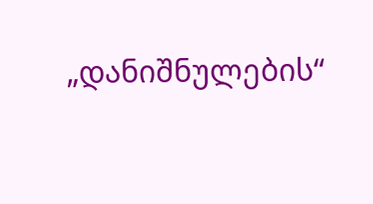„დანიშნულების“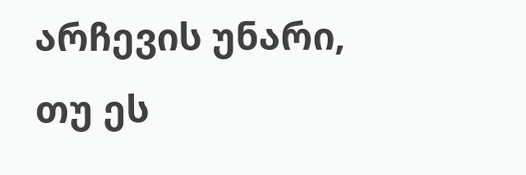არჩევის უნარი, თუ ეს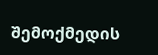შემოქმედის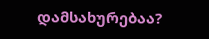დამსახურებაა?